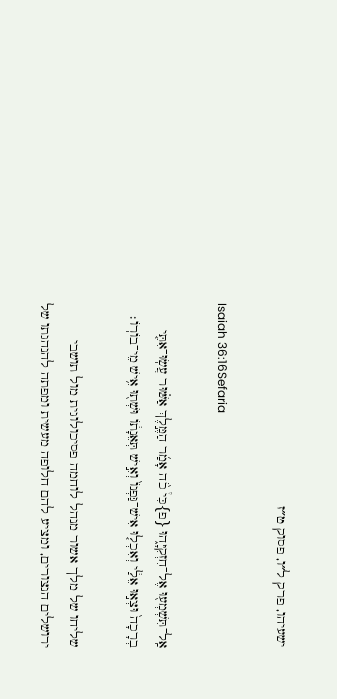ישעיהו, פרק ל״ו, פסוק ט״ז

Isaiah 36:16Sefaria

אַֽל־תִּשְׁמְע֖וּ אֶל־חִזְקִיָּ֑הוּ {פ}כִּי֩ כֹ֨ה אָמַ֜ר הַמֶּ֣לֶךְ אַשּׁ֗וּר עֲשֽׂוּ־אִתִּ֤י בְרָכָה֙ וּצְא֣וּ אֵלַ֔י וְאִכְל֤וּ אִישׁ־גַּפְנוֹ֙ וְאִ֣ישׁ תְּאֵנָת֔וֹ וּשְׁת֖וּ אִ֥ישׁ מֵי־בוֹרֽוֹ׃

שליחו של מלך אשור מנהל לוחמה פסיכולוגית מול תושבי ירושלים הנצורים, ומציע להם חלופה מעשית ומפתה להנהגתו של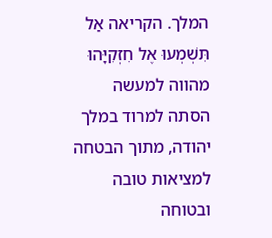המלך. הקריאה אַל תִּשְׁמְעוּ אֶל חִזְקִיָּהוּ מהווה למעשה הסתה למרוד במלך יהודה, מתוך הבטחה למציאות טובה ובטוחה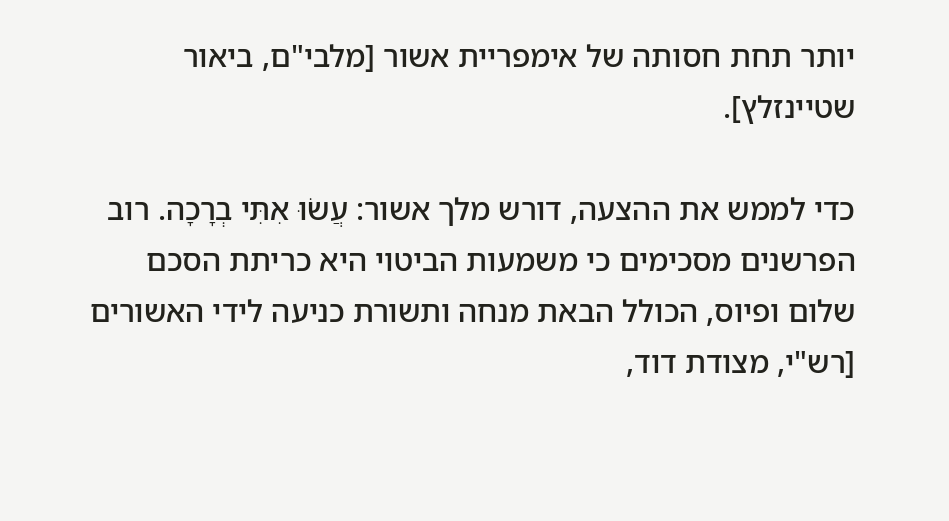יותר תחת חסותה של אימפריית אשור [מלבי"ם, ביאור שטיינזלץ].

כדי לממש את ההצעה, דורש מלך אשור: עֲשׂוּ אִתִּי בְרָכָה. רוב הפרשנים מסכימים כי משמעות הביטוי היא כריתת הסכם שלום ופיוס, הכולל הבאת מנחה ותשורת כניעה לידי האשורים [רש"י, מצודת דוד,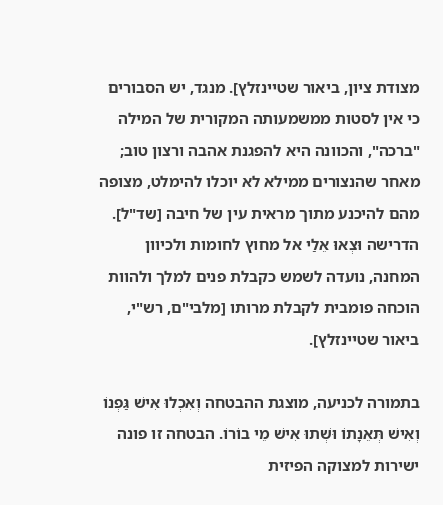מצודת ציון, ביאור שטיינזלץ]. מנגד, יש הסבורים כי אין לסטות ממשמעותה המקורית של המילה "ברכה", והכוונה היא להפגנת אהבה ורצון טוב; מאחר שהנצורים ממילא לא יוכלו להימלט, מצופה מהם להיכנע מתוך מראית עין של חיבה [שד"ל]. הדרישה וּצְאוּ אֵלַי אל מחוץ לחומות ולכיוון המחנה, נועדה לשמש כקבלת פנים למלך ולהוות הוכחה פומבית לקבלת מרותו [מלבי"ם, רש"י, ביאור שטיינזלץ].

בתמורה לכניעה, מוצגת ההבטחה וְאִכְלוּ אִישׁ גַּפְנוֹ וְאִישׁ תְּאֵנָתוֹ וּשְׁתוּ אִישׁ מֵי בוֹרוֹ. הבטחה זו פונה ישירות למצוקה הפיזית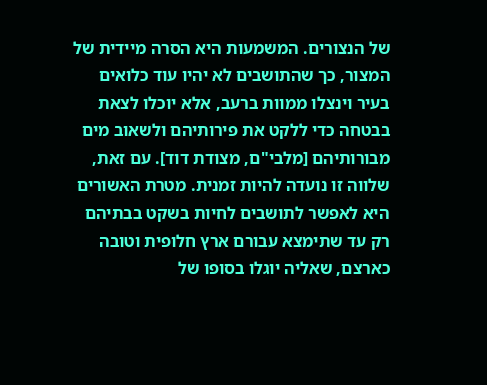של הנצורים. המשמעות היא הסרה מיידית של המצור, כך שהתושבים לא יהיו עוד כלואים בעיר וינצלו ממוות ברעב, אלא יוכלו לצאת בבטחה כדי ללקט את פירותיהם ולשאוב מים מבורותיהם [מלבי"ם, מצודת דוד]. עם זאת, שלווה זו נועדה להיות זמנית. מטרת האשורים היא לאפשר לתושבים לחיות בשקט בבתיהם רק עד שתימצא עבורם ארץ חלופית וטובה כארצם, שאליה יוגלו בסופו של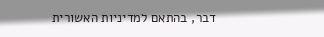דבר, בהתאם למדיניות האשורית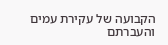הקבועה של עקירת עמים והעברתם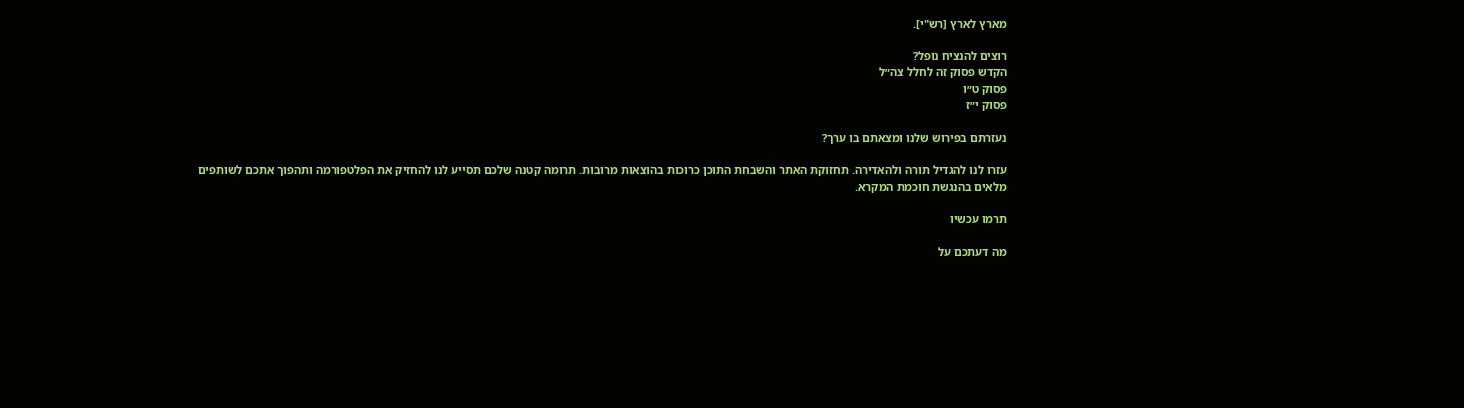מארץ לארץ [רש"י].

רוצים להנציח נופל?
הקדש פסוק זה לחלל צה״ל
פסוק ט״ו
פסוק י״ז

נעזרתם בפירוש שלנו ומצאתם בו ערך?

עזרו לנו להגדיל תורה ולהאדירה. תחזוקת האתר והשבחת התוכן כרוכות בהוצאות מרובות. תרומה קטנה שלכם תסייע לנו להחזיק את הפלטפורמה ותהפוך אתכם לשותפים מלאים בהנגשת חוכמת המקרא.

תרמו עכשיו

מה דעתכם על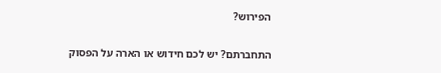הפירוש?

התחברתם? יש לכם חידוש או הארה על הפסוק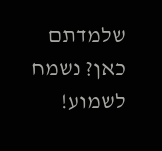שלמדתם כאן? נשמח לשמוע!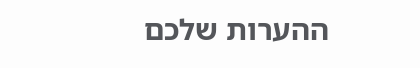ההערות שלכם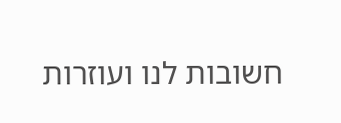חשובות לנו ועוזרות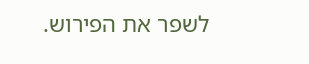לשפר את הפירוש.